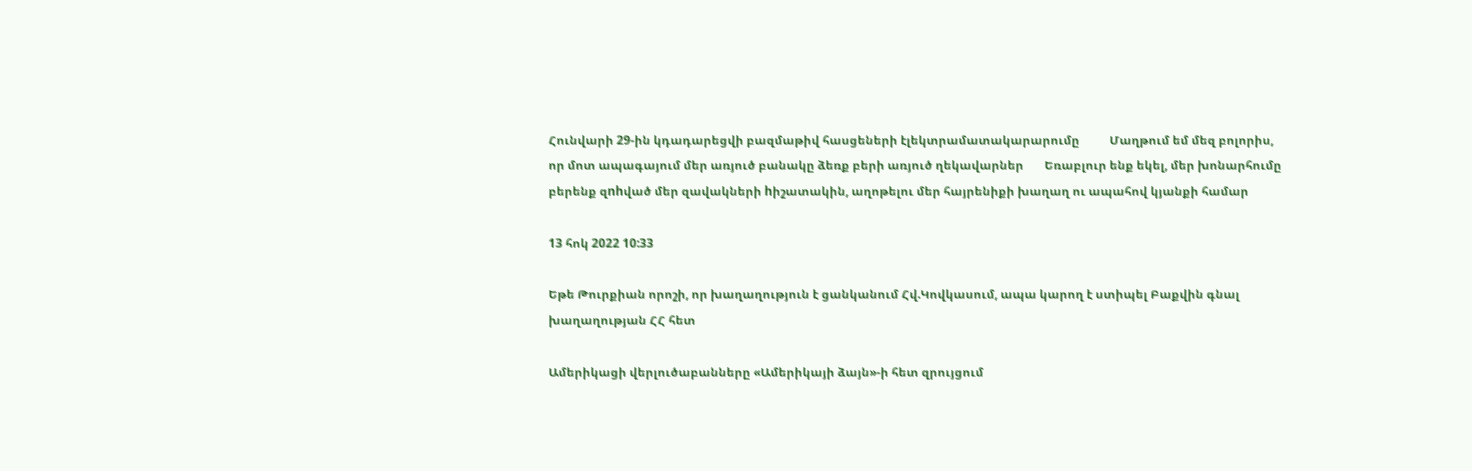Հունվարի 29-ին կդադարեցվի բազմաթիվ հասցեների էլեկտրամատակարարումը          Մաղթում եմ մեզ բոլորիս, որ մոտ ապագայում մեր առյուծ բանակը ձեռք բերի առյուծ ղեկավարներ       Եռաբլուր ենք եկել, մեր խոնարհումը բերենք զnhված մեր զավակների hիշատակին, աղոթելու մեր հայրենիքի խաղաղ ու ապահով կյանքի համար

13 հոկ 2022 10:33

Եթե Թուրքիան որոշի, որ խաղաղություն է ցանկանում Հվ.Կովկասում, ապա կարող է ստիպել Բաքվին գնալ խաղաղության ՀՀ հետ

Ամերիկացի վերլուծաբանները «Ամերիկայի ձայն»-ի հետ զրույցում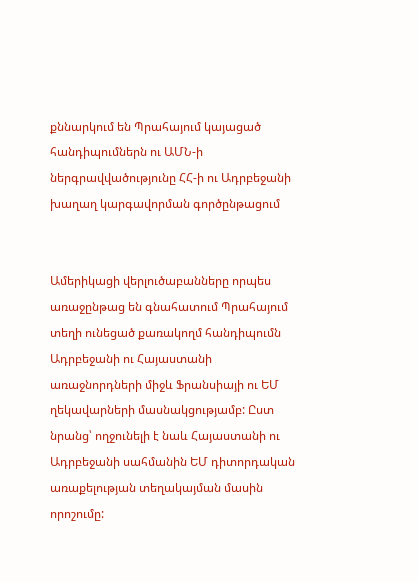քննարկում են Պրահայում կայացած հանդիպումներն ու ԱՄՆ-ի ներգրավվածությունը ՀՀ-ի ու Ադրբեջանի խաղաղ կարգավորման գործընթացում


Ամերիկացի վերլուծաբանները որպես առաջընթաց են գնահատում Պրահայում տեղի ունեցած քառակողմ հանդիպումն Ադրբեջանի ու Հայաստանի առաջնորդների միջև Ֆրանսիայի ու ԵՄ ղեկավարների մասնակցությամբ: Ըստ նրանց՝ ողջունելի է նաև Հայաստանի ու Ադրբեջանի սահմանին ԵՄ դիտորդական առաքելության տեղակայման մասին որոշումը: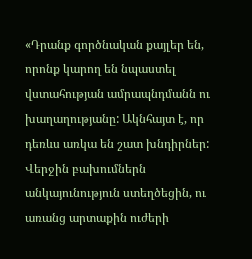«Դրանք գործնական քայլեր են, որոնք կարող են նպաստել վստահության ամրապնդմանն ու խաղաղությանը: Ակնհայտ է, որ դեռևս առկա են շատ խնդիրներ: Վերջին բախումներն անկայունություն ստեղծեցին, ու առանց արտաքին ուժերի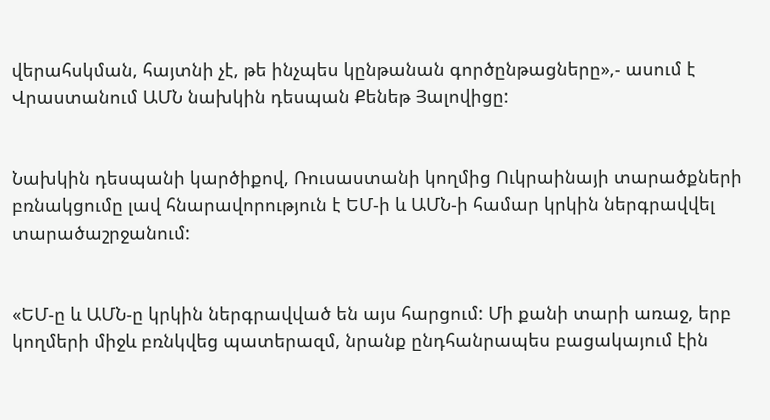վերահսկման, հայտնի չէ, թե ինչպես կընթանան գործընթացները»,- ասում է Վրաստանում ԱՄՆ նախկին դեսպան Քենեթ Յալովիցը:


Նախկին դեսպանի կարծիքով, Ռուսաստանի կողմից Ուկրաինայի տարածքների բռնակցումը լավ հնարավորություն է ԵՄ-ի և ԱՄՆ-ի համար կրկին ներգրավվել տարածաշրջանում:


«ԵՄ-ը և ԱՄՆ-ը կրկին ներգրավված են այս հարցում: Մի քանի տարի առաջ, երբ կողմերի միջև բռնկվեց պատերազմ, նրանք ընդհանրապես բացակայում էին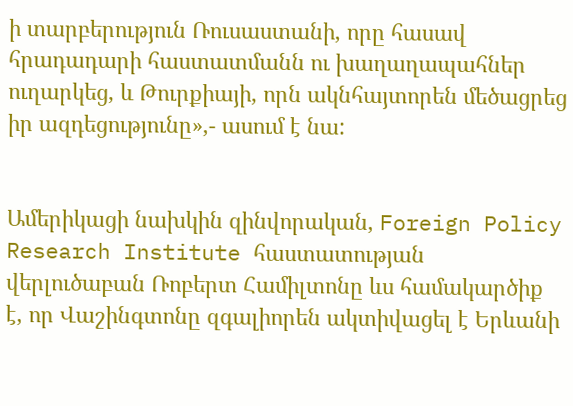ի տարբերություն Ռուսաստանի, որը հասավ հրադադարի հաստատմանն ու խաղաղապահներ ուղարկեց, և Թուրքիայի, որն ակնհայտորեն մեծացրեց իր ազդեցությունը»,- ասում է նա:


Ամերիկացի նախկին զինվորական, Foreign Policy Research Institute հաստատության վերլուծաբան Ռոբերտ Համիլտոնը ևս համակարծիք է, որ Վաշինգտոնը զգալիորեն ակտիվացել է Երևանի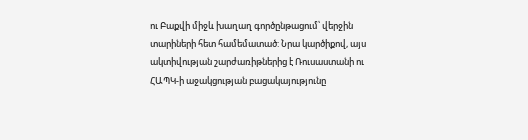ու Բաքվի միջև խաղաղ գործընթացում՝ վերջին տարիների հետ համեմատած: Նրա կարծիքով, այս ակտիվության շարժառիթներից է Ռուսաստանի ու ՀԱՊԿ-ի աջակցության բացակայությունը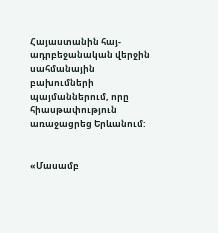Հայաստանին հայ-ադրբեջանական վերջին սահմանային բախումների պայմաններում, որը հիասթափություն առաջացրեց Երևանում:


«Մասամբ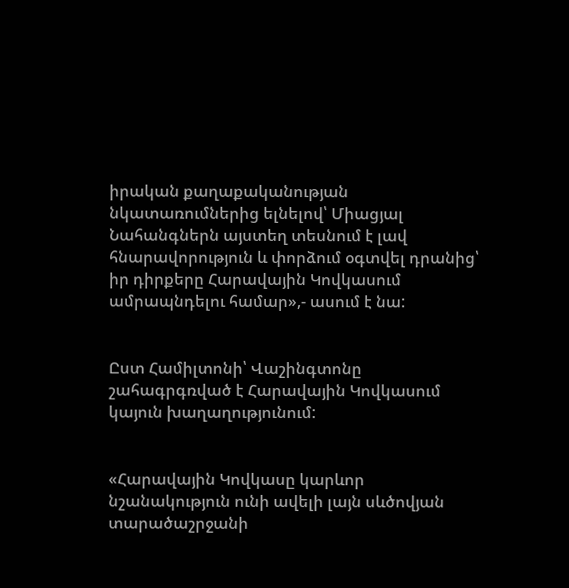իրական քաղաքականության նկատառումներից ելնելով՝ Միացյալ Նահանգներն այստեղ տեսնում է լավ հնարավորություն և փորձում օգտվել դրանից՝ իր դիրքերը Հարավային Կովկասում ամրապնդելու համար»,- ասում է նա:


Ըստ Համիլտոնի՝ Վաշինգտոնը շահագրգռված է Հարավային Կովկասում կայուն խաղաղությունում:


«Հարավային Կովկասը կարևոր նշանակություն ունի ավելի լայն սևծովյան տարածաշրջանի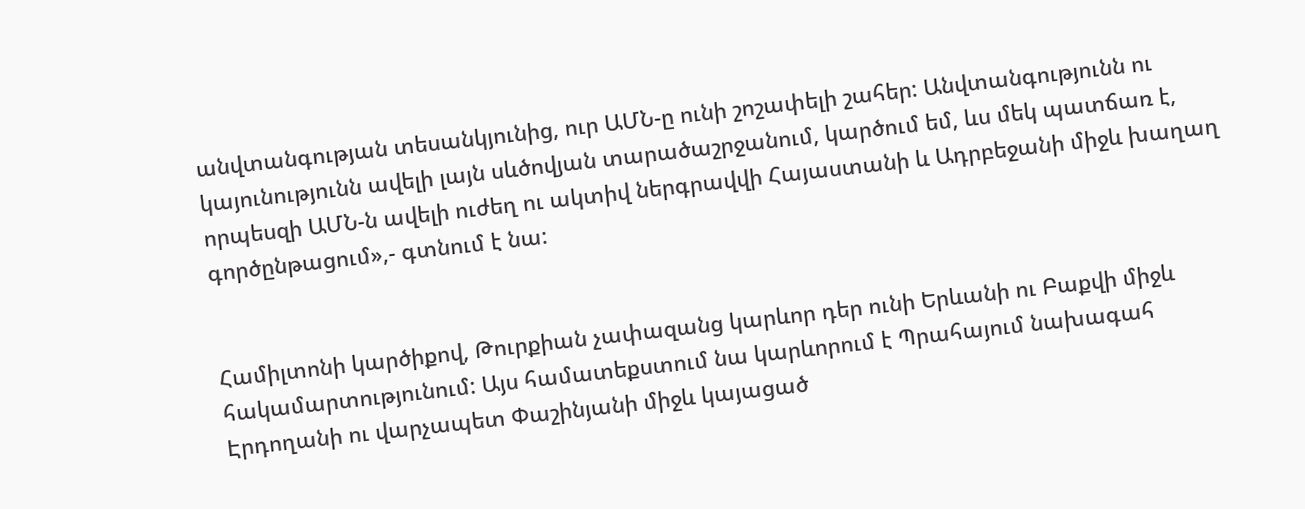անվտանգության տեսանկյունից, ուր ԱՄՆ-ը ունի շոշափելի շահեր: Անվտանգությունն ու կայունությունն ավելի լայն սևծովյան տարածաշրջանում, կարծում եմ, ևս մեկ պատճառ է, որպեսզի ԱՄՆ-ն ավելի ուժեղ ու ակտիվ ներգրավվի Հայաստանի և Ադրբեջանի միջև խաղաղ գործընթացում»,- գտնում է նա:


Համիլտոնի կարծիքով, Թուրքիան չափազանց կարևոր դեր ունի Երևանի ու Բաքվի միջև հակամարտությունում: Այս համատեքստում նա կարևորում է Պրահայում նախագահ Էրդողանի ու վարչապետ Փաշինյանի միջև կայացած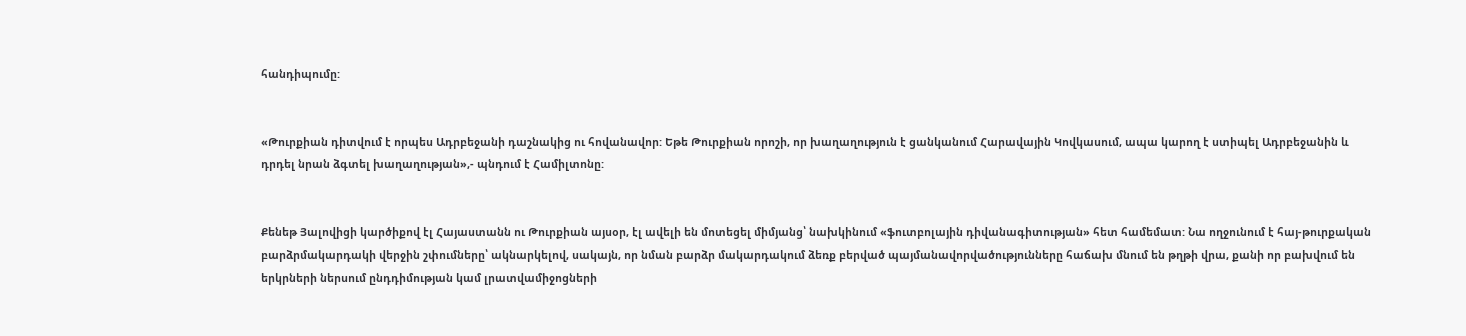հանդիպումը:


«Թուրքիան դիտվում է որպես Ադրբեջանի դաշնակից ու հովանավոր: Եթե Թուրքիան որոշի, որ խաղաղություն է ցանկանում Հարավային Կովկասում, ապա կարող է ստիպել Ադրբեջանին և դրդել նրան ձգտել խաղաղության»,- պնդում է Համիլտոնը:


Քենեթ Յալովիցի կարծիքով էլ Հայաստանն ու Թուրքիան այսօր, էլ ավելի են մոտեցել միմյանց՝ նախկինում «ֆուտբոլային դիվանագիտության» հետ համեմատ: Նա ողջունում է հայ-թուրքական բարձրմակարդակի վերջին շփումները՝ ակնարկելով, սակայն, որ նման բարձր մակարդակում ձեռք բերված պայմանավորվածությունները հաճախ մնում են թղթի վրա, քանի որ բախվում են երկրների ներսում ընդդիմության կամ լրատվամիջոցների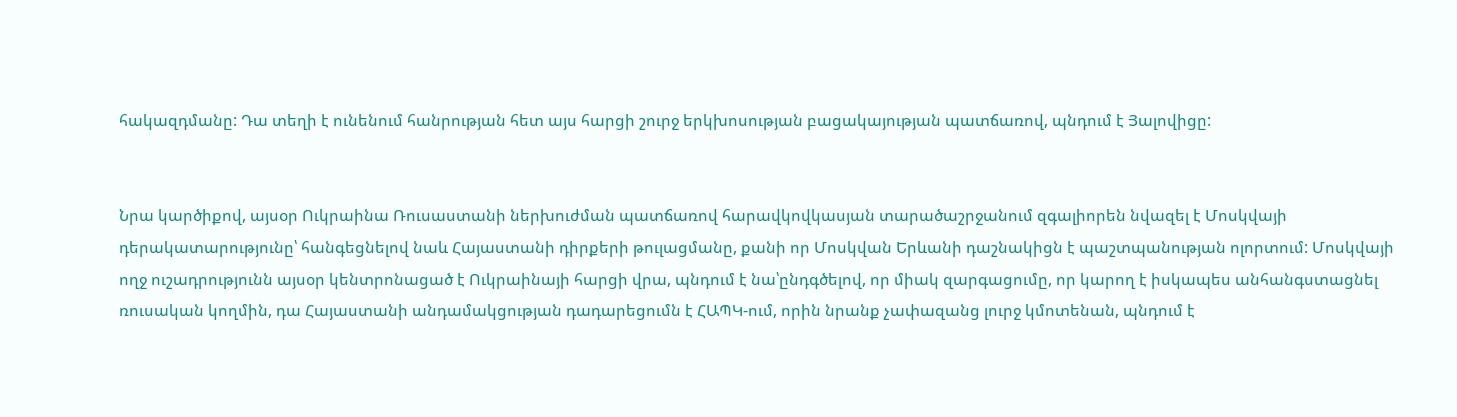հակազդմանը: Դա տեղի է ունենում հանրության հետ այս հարցի շուրջ երկխոսության բացակայության պատճառով, պնդում է Յալովիցը:


Նրա կարծիքով, այսօր Ուկրաինա Ռուսաստանի ներխուժման պատճառով հարավկովկասյան տարածաշրջանում զգալիորեն նվազել է Մոսկվայի դերակատարությունը՝ հանգեցնելով նաև Հայաստանի դիրքերի թուլացմանը, քանի որ Մոսկվան Երևանի դաշնակիցն է պաշտպանության ոլորտում: Մոսկվայի ողջ ուշադրությունն այսօր կենտրոնացած է Ուկրաինայի հարցի վրա, պնդում է նա՝ընդգծելով, որ միակ զարգացումը, որ կարող է իսկապես անհանգստացնել ռուսական կողմին, դա Հայաստանի անդամակցության դադարեցումն է ՀԱՊԿ-ում, որին նրանք չափազանց լուրջ կմոտենան, պնդում է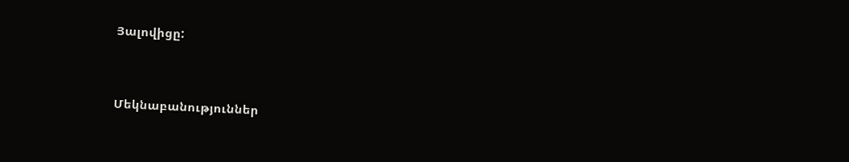Յալովիցը:


Մեկնաբանություններ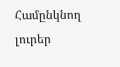Համընկնող լուրեր